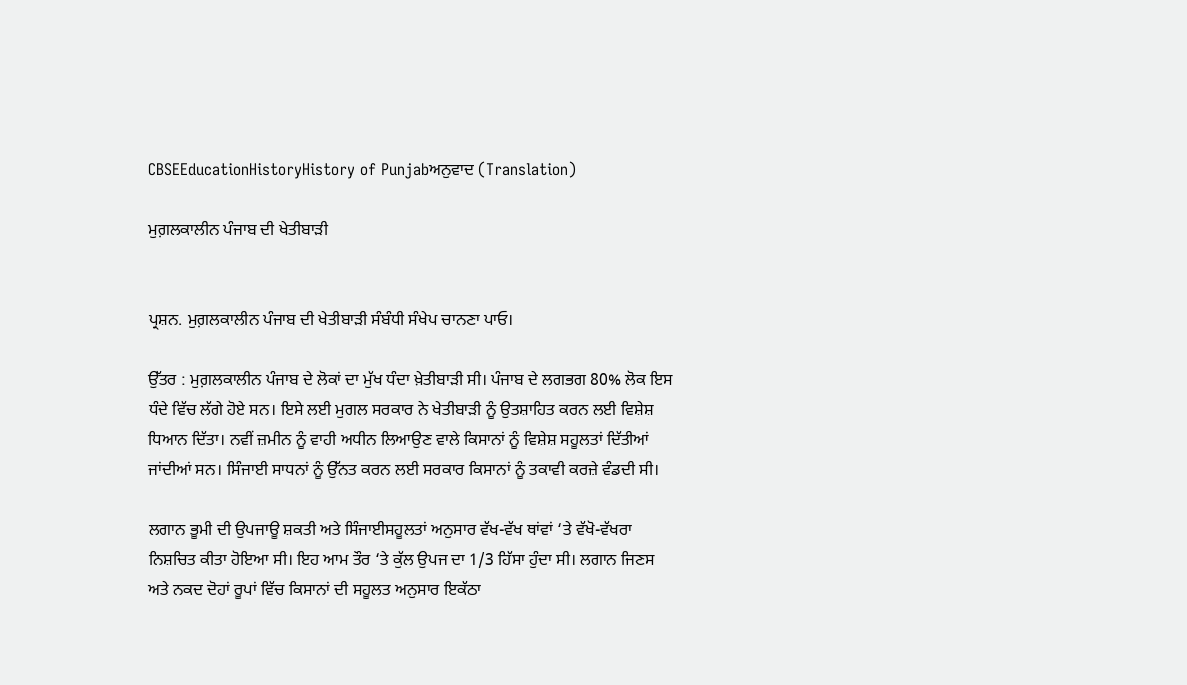CBSEEducationHistoryHistory of Punjabਅਨੁਵਾਦ (Translation)

ਮੁਗ਼ਲਕਾਲੀਨ ਪੰਜਾਬ ਦੀ ਖੇਤੀਬਾੜੀ


ਪ੍ਰਸ਼ਨ. ਮੁਗ਼ਲਕਾਲੀਨ ਪੰਜਾਬ ਦੀ ਖੇਤੀਬਾੜੀ ਸੰਬੰਧੀ ਸੰਖੇਪ ਚਾਨਣਾ ਪਾਓ।

ਉੱਤਰ : ਮੁਗ਼ਲਕਾਲੀਨ ਪੰਜਾਬ ਦੇ ਲੋਕਾਂ ਦਾ ਮੁੱਖ ਧੰਦਾ ਖ਼ੇਤੀਬਾੜੀ ਸੀ। ਪੰਜਾਬ ਦੇ ਲਗਭਗ 80% ਲੋਕ ਇਸ ਧੰਦੇ ਵਿੱਚ ਲੱਗੇ ਹੋਏ ਸਨ। ਇਸੇ ਲਈ ਮੁਗਲ ਸਰਕਾਰ ਨੇ ਖੇਤੀਬਾੜੀ ਨੂੰ ਉਤਸ਼ਾਹਿਤ ਕਰਨ ਲਈ ਵਿਸ਼ੇਸ਼ ਧਿਆਨ ਦਿੱਤਾ। ਨਵੀਂ ਜ਼ਮੀਨ ਨੂੰ ਵਾਹੀ ਅਧੀਨ ਲਿਆਉਣ ਵਾਲੇ ਕਿਸਾਨਾਂ ਨੂੰ ਵਿਸ਼ੇਸ਼ ਸਹੂਲਤਾਂ ਦਿੱਤੀਆਂ ਜਾਂਦੀਆਂ ਸਨ। ਸਿੰਜਾਈ ਸਾਧਨਾਂ ਨੂੰ ਉੱਨਤ ਕਰਨ ਲਈ ਸਰਕਾਰ ਕਿਸਾਨਾਂ ਨੂੰ ਤਕਾਵੀ ਕਰਜ਼ੇ ਵੰਡਦੀ ਸੀ।

ਲਗਾਨ ਭੂਮੀ ਦੀ ਉਪਜਾਊ ਸ਼ਕਤੀ ਅਤੇ ਸਿੰਜਾਈਸਹੂਲਤਾਂ ਅਨੁਸਾਰ ਵੱਖ-ਵੱਖ ਥਾਂਵਾਂ ‘ਤੇ ਵੱਖੋ-ਵੱਖਰਾ ਨਿਸ਼ਚਿਤ ਕੀਤਾ ਹੋਇਆ ਸੀ। ਇਹ ਆਮ ਤੌਰ ‘ਤੇ ਕੁੱਲ ਉਪਜ ਦਾ 1/3 ਹਿੱਸਾ ਹੁੰਦਾ ਸੀ। ਲਗਾਨ ਜਿਣਸ ਅਤੇ ਨਕਦ ਦੋਹਾਂ ਰੂਪਾਂ ਵਿੱਚ ਕਿਸਾਨਾਂ ਦੀ ਸਹੂਲਤ ਅਨੁਸਾਰ ਇਕੱਠਾ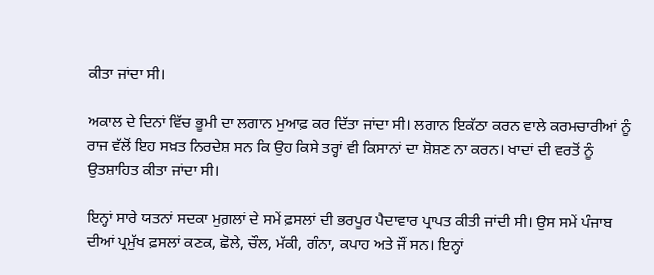ਕੀਤਾ ਜਾਂਦਾ ਸੀ।

ਅਕਾਲ ਦੇ ਦਿਨਾਂ ਵਿੱਚ ਭੂਮੀ ਦਾ ਲਗਾਨ ਮੁਆਫ਼ ਕਰ ਦਿੱਤਾ ਜਾਂਦਾ ਸੀ। ਲਗਾਨ ਇਕੱਠਾ ਕਰਨ ਵਾਲੇ ਕਰਮਚਾਰੀਆਂ ਨੂੰ ਰਾਜ ਵੱਲੋਂ ਇਹ ਸਖ਼ਤ ਨਿਰਦੇਸ਼ ਸਨ ਕਿ ਉਹ ਕਿਸੇ ਤਰ੍ਹਾਂ ਵੀ ਕਿਸਾਨਾਂ ਦਾ ਸ਼ੋਸ਼ਣ ਨਾ ਕਰਨ। ਖਾਦਾਂ ਦੀ ਵਰਤੋਂ ਨੂੰ ਉਤਸ਼ਾਹਿਤ ਕੀਤਾ ਜਾਂਦਾ ਸੀ।

ਇਨ੍ਹਾਂ ਸਾਰੇ ਯਤਨਾਂ ਸਦਕਾ ਮੁਗ਼ਲਾਂ ਦੇ ਸਮੇਂ ਫ਼ਸਲਾਂ ਦੀ ਭਰਪੂਰ ਪੈਦਾਵਾਰ ਪ੍ਰਾਪਤ ਕੀਤੀ ਜਾਂਦੀ ਸੀ। ਉਸ ਸਮੇਂ ਪੰਜਾਬ ਦੀਆਂ ਪ੍ਰਮੁੱਖ ਫ਼ਸਲਾਂ ਕਣਕ, ਛੋਲੇ, ਚੌਲ, ਮੱਕੀ, ਗੰਨਾ, ਕਪਾਹ ਅਤੇ ਜੌਂ ਸਨ। ਇਨ੍ਹਾਂ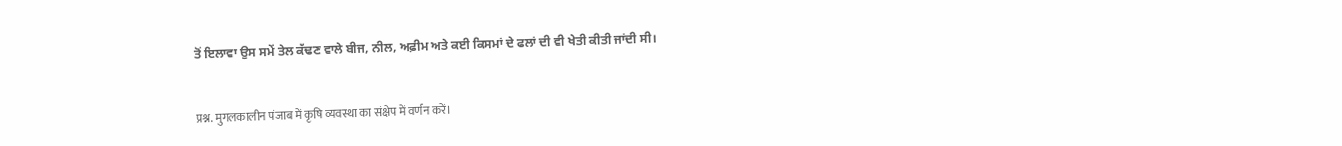ਤੋਂ ਇਲਾਵਾ ਉਸ ਸਮੇਂ ਤੇਲ ਕੱਢਣ ਵਾਲੇ ਬੀਜ, ਨੀਲ, ਅਫ਼ੀਮ ਅਤੇ ਕਈ ਕਿਸਮਾਂ ਦੇ ਫਲਾਂ ਦੀ ਵੀ ਖੇਤੀ ਕੀਤੀ ਜਾਂਦੀ ਸੀ।


प्रश्न. मुगलकालीन पंजाब में कृषि व्यवस्था का संक्षेप में वर्णन करें।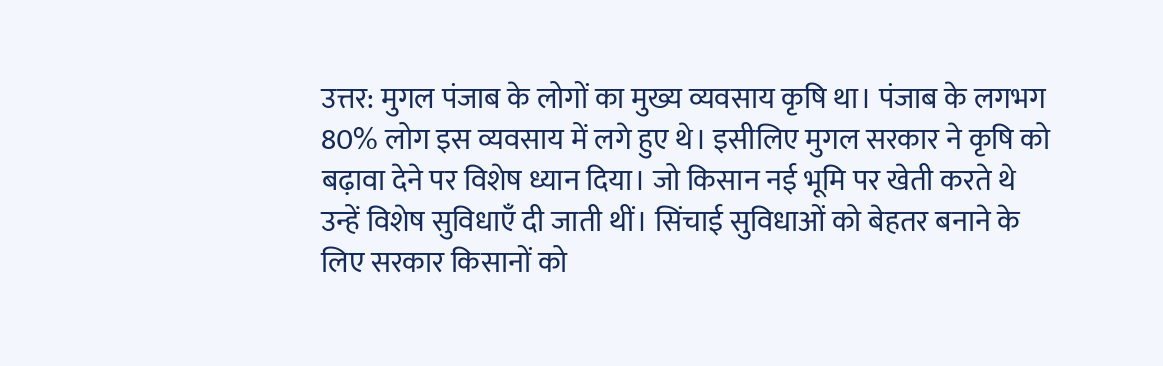उत्तर: मुगल पंजाब के लोगों का मुख्य व्यवसाय कृषि था। पंजाब के लगभग 80% लोग इस व्यवसाय में लगे हुए थे। इसीलिए मुगल सरकार ने कृषि को बढ़ावा देने पर विशेष ध्यान दिया। जो किसान नई भूमि पर खेती करते थे उन्हें विशेष सुविधाएँ दी जाती थीं। सिंचाई सुविधाओं को बेहतर बनाने के लिए सरकार किसानों को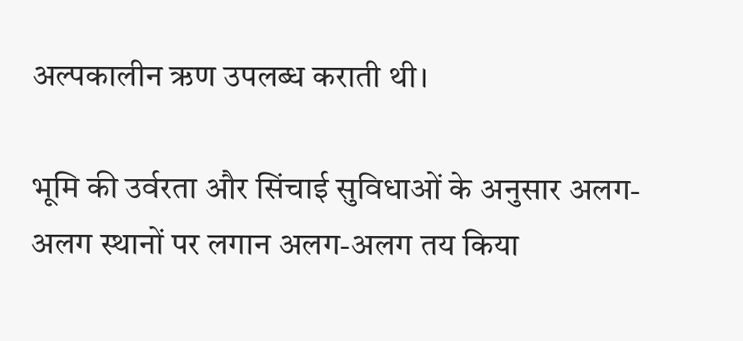अल्पकालीन ऋण उपलब्ध कराती थी।

भूमि की उर्वरता और सिंचाई सुविधाओं के अनुसार अलग-अलग स्थानों पर लगान अलग-अलग तय किया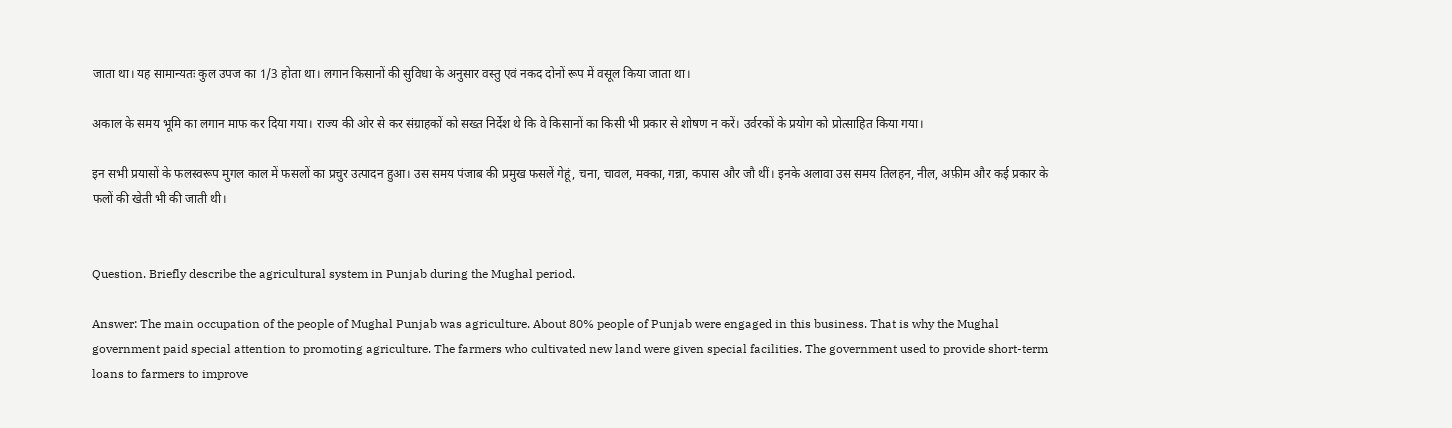जाता था। यह सामान्यतः कुल उपज का 1/3 होता था। लगान किसानों की सुविधा के अनुसार वस्तु एवं नकद दोनों रूप में वसूल किया जाता था।

अकाल के समय भूमि का लगान माफ कर दिया गया। राज्य की ओर से कर संग्राहकों को सख्त निर्देश थे कि वे किसानों का किसी भी प्रकार से शोषण न करें। उर्वरकों के प्रयोग को प्रोत्साहित किया गया।

इन सभी प्रयासों के फलस्वरूप मुगल काल में फसलों का प्रचुर उत्पादन हुआ। उस समय पंजाब की प्रमुख फसलें गेहूं, चना, चावल, मक्का, गन्ना, कपास और जौ थीं। इनके अलावा उस समय तिलहन, नील, अफ़ीम और कई प्रकार के फलों की खेती भी की जाती थी।


Question. Briefly describe the agricultural system in Punjab during the Mughal period.

Answer: The main occupation of the people of Mughal Punjab was agriculture. About 80% people of Punjab were engaged in this business. That is why the Mughal government paid special attention to promoting agriculture. The farmers who cultivated new land were given special facilities. The government used to provide short-term loans to farmers to improve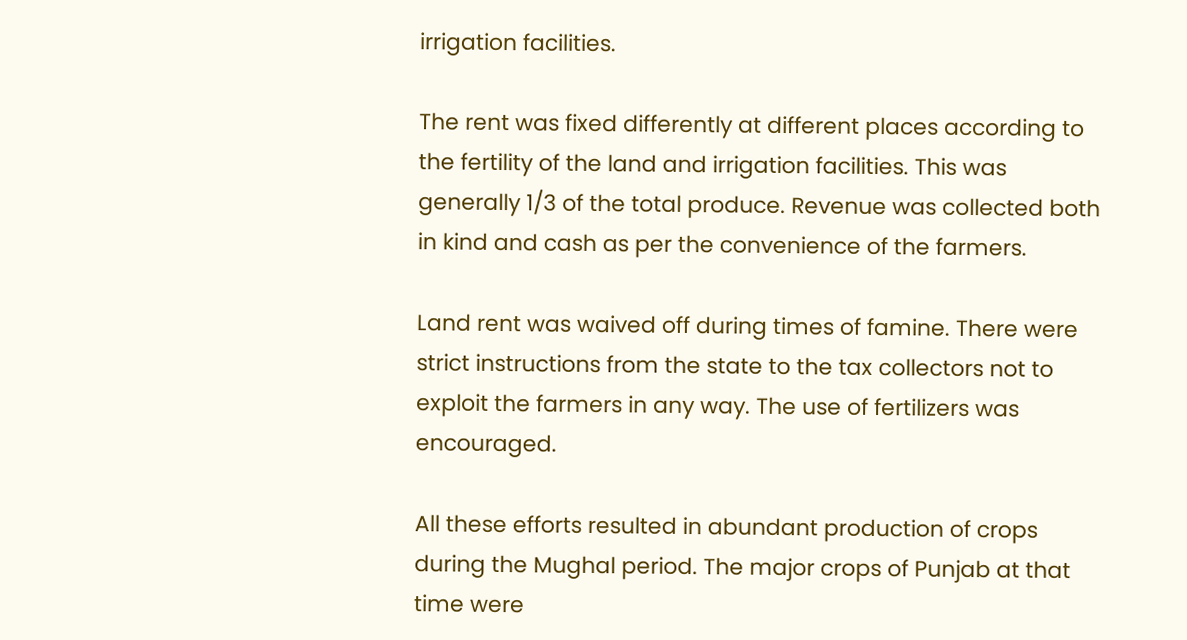irrigation facilities.

The rent was fixed differently at different places according to the fertility of the land and irrigation facilities. This was generally 1/3 of the total produce. Revenue was collected both in kind and cash as per the convenience of the farmers.

Land rent was waived off during times of famine. There were strict instructions from the state to the tax collectors not to exploit the farmers in any way. The use of fertilizers was encouraged.

All these efforts resulted in abundant production of crops during the Mughal period. The major crops of Punjab at that time were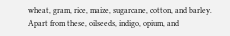wheat, gram, rice, maize, sugarcane, cotton, and barley. Apart from these, oilseeds, indigo, opium, and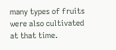many types of fruits were also cultivated at that time.